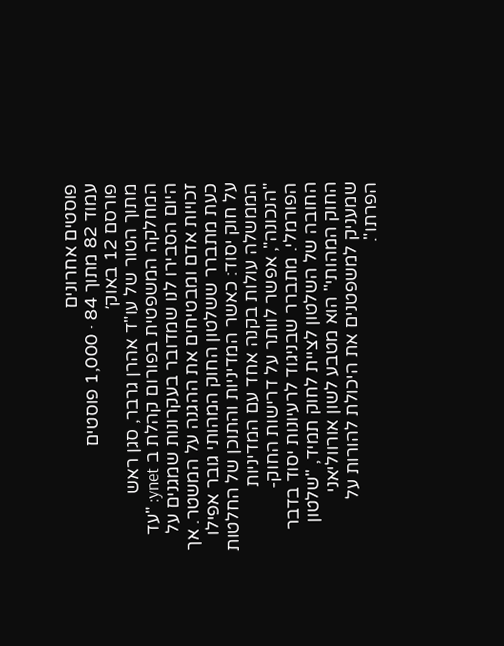פוסטים אחרונים
עמוד 82 מתוך 84 · 1,000 פוסטים
פורסם 12 באוק׳
מתוך הטור של עו"ד אהרן גרבר, סגן ראש המחלקה המשפטית בפורום קהלת ב ynet: "עד היום הסבירו לנו שמדובר בעקרונות שמגנים על זכויות אדם ומבטיחים את ההגנה על המשטר. אך כעת מתברר ששלטון החוק המהותי גובר אפילו על חוק יסוד: כאשר המדיניות והתוכן של החלטות הממשלה עולות בקנה אחד עם המדיניות "הנכונה", אפשר לוותר על דרישות החוק-הפורמלי. מתברר שבניגוד לרעיונות יסוד בדבר החובה של השלטון לציית לחוק תמיד, "שלטון החוק המהותי" הוא מטבע לשון אורווליאני שמעניק למשפטנים את היכולת להורות על הפרתו".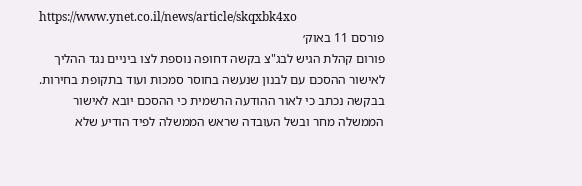https://www.ynet.co.il/news/article/skqxbk4xo
פורסם 11 באוק׳
פורום קהלת הגיש לבג"צ בקשה דחופה נוספת לצו ביניים נגד ההליך לאישור ההסכם עם לבנון שנעשה בחוסר סמכות ועוד בתקופת בחירות. בבקשה נכתב כי לאור ההודעה הרשמית כי ההסכם יובא לאישור הממשלה מחר ובשל העובדה שראש הממשלה לפיד הודיע שלא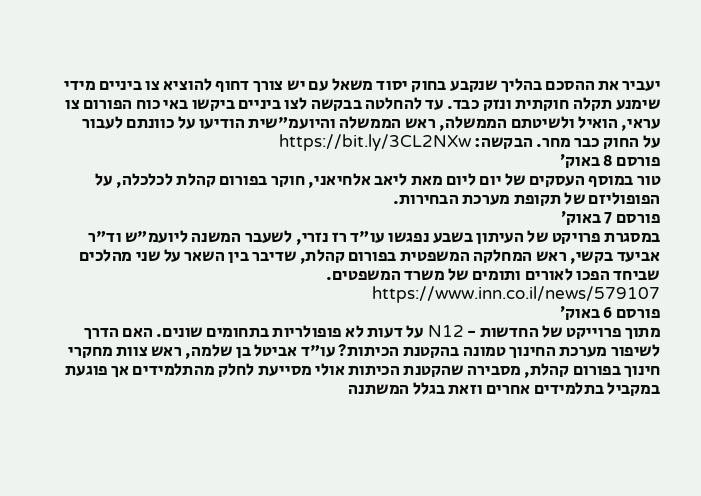יעביר את ההסכם בהליך שנקבע בחוק יסוד משאל עם יש צורך דחוף להוציא צו ביניים מידי שימנע תקלה חוקתית ונזק כבד. עד להחלטה בבקשה לצו ביניים ביקשו באי כוח הפורום צו עראי, הואיל ולשיטתם הממשלה, ראש הממשלה והיועמ"שית הודיעו על כוונתם לעבור על החוק כבר מחר. הבקשה: https://bit.ly/3CL2NXw
פורסם 8 באוק׳
טור במוסף העסקים של יום ליום מאת ליאב אלחיאני, חוקר בפורום קהלת לכלכלה, על הפופוליזם של תקופת מערכת הבחירות.
פורסם 7 באוק׳
במסגרת פרויקט של העיתון בשבע נפגשו עו"ד רז נזרי, לשעבר המשנה ליועמ"ש וד"ר אביעד בקשי, ראש המחלקה המשפטית בפורום קהלת, שדיבר בין השאר על שני מהלכים שביחד הפכו לאורים ותומים של משרד המשפטים. https://www.inn.co.il/news/579107
פורסם 6 באוק׳
מתוך פרוייקט של החדשות - N12 על דעות לא פופולריות בתחומים שונים. האם הדרך לשיפור מערכת החינוך טמונה בהקטנת הכיתות? עו"ד אביטל בן שלמה, ראש צוות מחקרי חינוך בפורום קהלת, מסבירה שהקטנת הכיתות אולי מסייעת לחלק מהתלמידים אך פוגעת במקביל בתלמידים אחרים וזאת בגלל המשתנה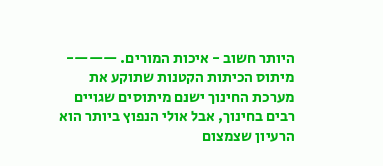היותר חשוב - איכות המורים. ———- מיתוס הכיתות הקטנות שתוקע את מערכת החינוך ישנם מיתוסים שגויים רבים בחינוך, אבל אולי הנפוץ ביותר הוא הרעיון שצמצום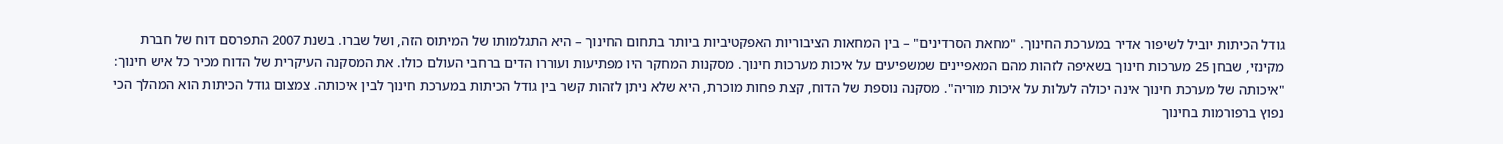גודל הכיתות יוביל לשיפור אדיר במערכת החינוך. "מחאת הסרדינים" – בין המחאות הציבוריות האפקטיביות ביותר בתחום החינוך – היא התגלמותו של המיתוס הזה, ושל שברו. בשנת 2007 התפרסם דוח של חברת מקינזי, שבחן 25 מערכות חינוך בשאיפה לזהות מהם המאפיינים שמשפיעים על איכות מערכות חינוך. מסקנות המחקר היו מפתיעות ועוררו הדים ברחבי העולם כולו. את המסקנה העיקרית של הדוח מכיר כל איש חינוך: "איכותה של מערכת חינוך אינה יכולה לעלות על איכות מוריה". מסקנה נוספת של הדוח, קצת פחות מוכרת, היא שלא ניתן לזהות קשר בין גודל הכיתות במערכת חינוך לבין איכותה. צמצום גודל הכיתות הוא המהלך הכי נפוץ ברפורמות בחינוך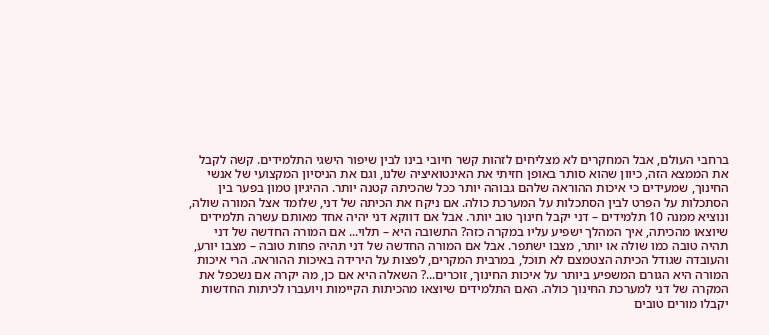ברחבי העולם, אבל המחקרים לא מצליחים לזהות קשר חיובי בינו לבין שיפור הישגי התלמידים. קשה לקבל את הממצא הזה, כיוון שהוא סותר באופן חזיתי את האינטואיציה שלנו, וגם את הניסיון המקצועי של אנשי החינוך, שמעידים כי איכות ההוראה שלהם גבוהה יותר ככל שהכיתה קטנה יותר. ההיגיון טמון בפער בין הסתכלות על הפרט לבין הסתכלות על המערכת כולה. אם ניקח את הכיתה של דני, שלומד אצל המורה שולה, ונוציא ממנה 10 תלמידים – דני יקבל חינוך טוב יותר. אבל אם דווקא דני יהיה אחד מאותם עשרה תלמידים שיוצאו מהכיתה, איך המהלך ישפיע עליו במקרה כזה? התשובה היא – תלוי... אם המורה החדשה של דני תהיה טובה כמו שולה או יותר, מצבו ישתפר. אבל אם המורה החדשה של דני תהיה פחות טובה – מצבו יורע, והעובדה שגודל הכיתה הצטמצם לא תוכל, במרבית המקרים, לפצות על הירידה באיכות ההוראה. הרי איכות המורה היא הגורם המשפיע ביותר על איכות החינוך, זוכרים...? השאלה היא אם כן, מה יקרה אם נשכפל את המקרה של דני למערכת החינוך כולה. האם התלמידים שיוצאו מהכיתות הקיימות ויועברו לכיתות החדשות יקבלו מורים טובים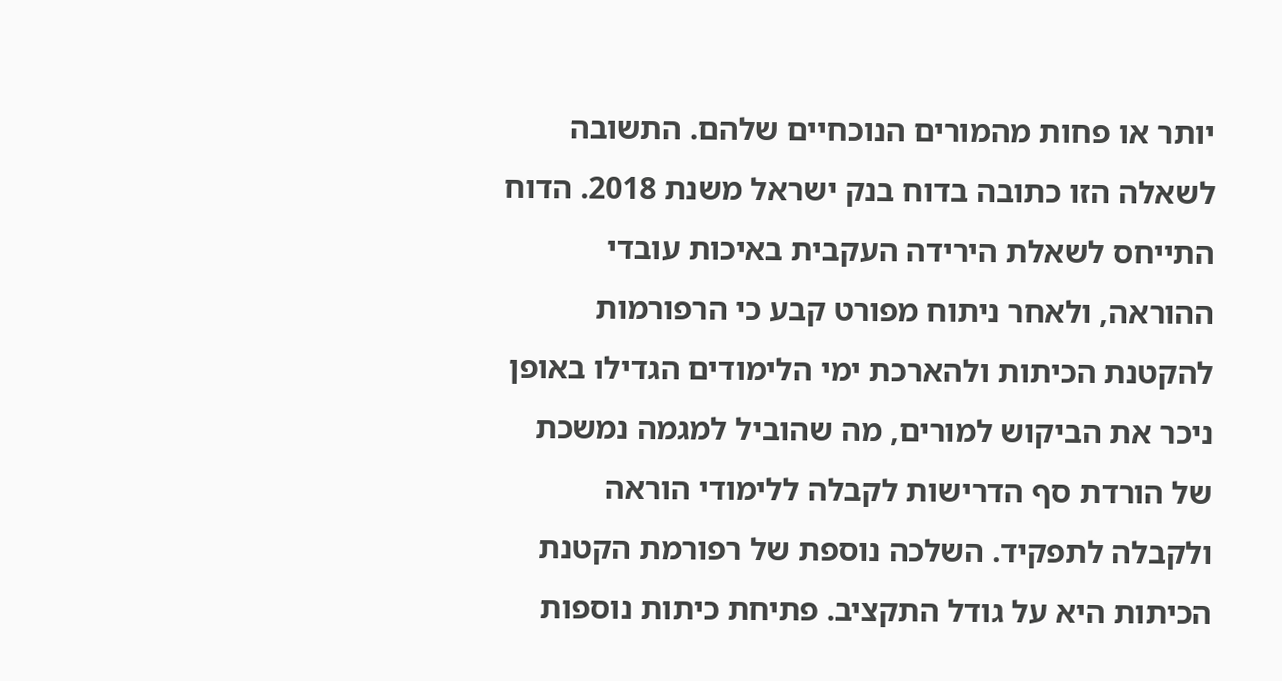יותר או פחות מהמורים הנוכחיים שלהם. התשובה לשאלה הזו כתובה בדוח בנק ישראל משנת 2018. הדוח התייחס לשאלת הירידה העקבית באיכות עובדי ההוראה, ולאחר ניתוח מפורט קבע כי הרפורמות להקטנת הכיתות ולהארכת ימי הלימודים הגדילו באופן ניכר את הביקוש למורים, מה שהוביל למגמה נמשכת של הורדת סף הדרישות לקבלה ללימודי הוראה ולקבלה לתפקיד. השלכה נוספת של רפורמת הקטנת הכיתות היא על גודל התקציב. פתיחת כיתות נוספות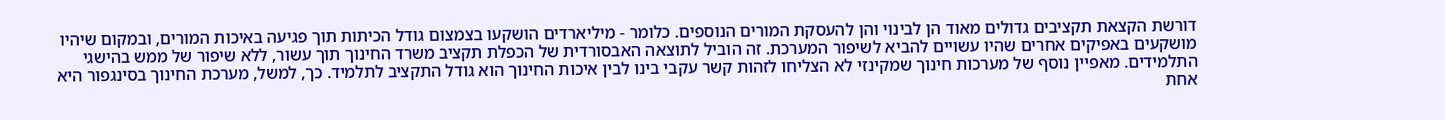דורשת הקצאת תקציבים גדולים מאוד הן לבינוי והן להעסקת המורים הנוספים. כלומר - מיליארדים הושקעו בצמצום גודל הכיתות תוך פגיעה באיכות המורים, ובמקום שיהיו מושקעים באפיקים אחרים שהיו עשויים להביא לשיפור המערכת. זה הוביל לתוצאה האבסורדית של הכפלת תקציב משרד החינוך תוך עשור, ללא שיפור של ממש בהישגי התלמידים. מאפיין נוסף של מערכות חינוך שמקינזי לא הצליחו לזהות קשר עקבי בינו לבין איכות החינוך הוא גודל התקציב לתלמיד. כך, למשל, מערכת החינוך בסינגפור היא אחת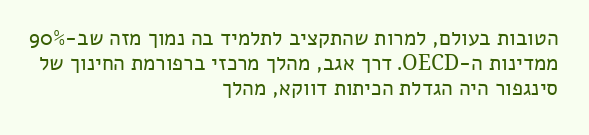הטובות בעולם, למרות שהתקציב לתלמיד בה נמוך מזה שב-90% ממדינות ה-OECD. דרך אגב, מהלך מרכזי ברפורמת החינוך של סינגפור היה הגדלת הכיתות דווקא, מהלך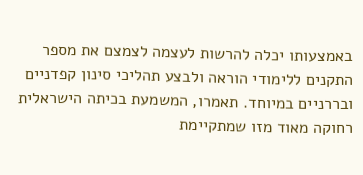באמצעותו יכלה להרשות לעצמה לצמצם את מספר התקנים ללימודי הוראה ולבצע תהליכי סינון קפדניים ובררניים במיוחד. תאמרו, המשמעת בכיתה הישראלית רחוקה מאוד מזו שמתקיימת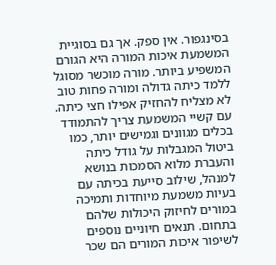בסינגפור. אין ספק. אך גם בסוגיית המשמעת איכות המורה היא הגורם המשפיע ביותר. מורה מוכשר מסוגל ללמד כיתה גדולה ומורה פחות טוב לא מצליח להחזיק אפילו חצי כיתה. עם קשיי המשמעת צריך להתמודד בכלים מגוונים וגמישים יותר, כמו ביטול המגבלות על גודל כיתה והעברת מלוא הסמכות בנושא למנהל, שילוב סייעת בכיתה עם בעיות משמעת מיוחדות ותמיכה במורים לחיזוק היכולות שלהם בתחום. תנאים חיוניים נוספים לשיפור איכות המורים הם שכר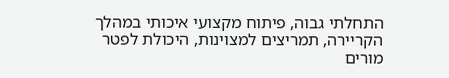התחלתי גבוה, פיתוח מקצועי איכותי במהלך הקריירה, תמריצים למצוינות, היכולת לפטר מורים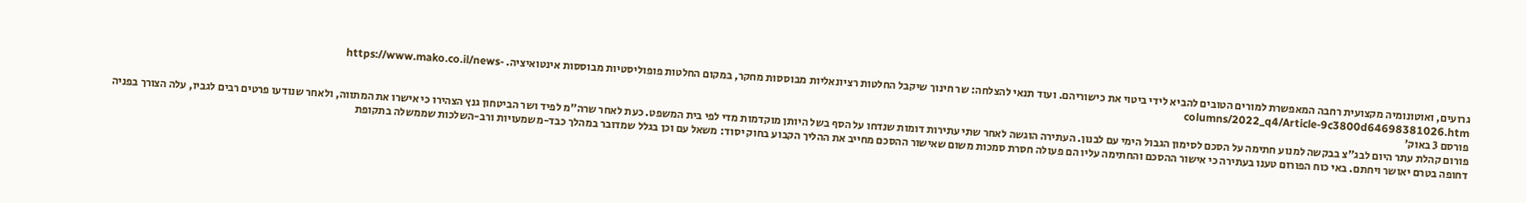גרועים, ואוטונומיה מקצועית רחבה המאפשרת למורים הטובים להביא לידי ביטוי את כישוריהם. ועוד תנאי להצלחה: שר חינוך שיקבל החלטות רציונאליות מבוססות מחקר, במקום החלטות פופוליסטיות מבוססות אינטואיציה. https://www.mako.co.il/news-columns/2022_q4/Article-9c3800d64698381026.htm
פורסם 3 באוק׳
פורום קהלת עתר היום לבג"צ בבקשה למנוע חתימה על הסכם לסימון הגבול הימי עם לבנון. העתירה הוגשה לאחר שתי עתירות דומות שנדחו על הסף בשל היותן מוקדמות מדי לפי בית המשפט. כעת לאחר שרה"מ לפיד ושר הביטחון גנץ הצהירו כי אישרו את המתווה, ולאחר שנודעו פרטים רבים לגביו, עלה הצורך בפניה דחופה בטרם יאושר ויחתם. באי כוח הפורום טענו בעתירה כי אישור ההסכם והחתימה עליו הם פעולה חסרת סמכות משום שאישור ההסכם מחייב את ההליך הקבוע בחוק יסוד: משאל עם וכן בגלל שמדובר במהלך כבד-משמעויות ורב-השלכות שממשלה בתקופת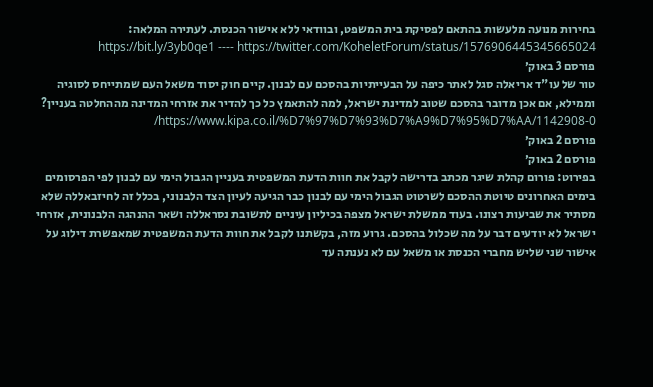בחירות מנועה מלעשות בהתאם לפסיקת בית המשפט, ובוודאי ללא אישור הכנסת. לעתירה המלאה: https://bit.ly/3yb0qe1 ---- https://twitter.com/KoheletForum/status/1576906445345665024
פורסם 3 באוק׳
טור של עו"ד אריאלה סגל לאתר כיפה על הבעייתיות בהסכם עם לבנון. קיים חוק יסוד משאל העם שמתייחס לסוגיה וממילא, אם אכן מדובר בהסכם שטוב למדינת ישראל, למה להתאמץ כל כך להדיר את אזרחי המדינה מההחלטה בעניין? https://www.kipa.co.il/%D7%97%D7%93%D7%A9%D7%95%D7%AA/1142908-0/
פורסם 2 באוק׳
פורסם 2 באוק׳
בפירוט: פורום קהלת שיגר מכתב בדרישה לקבל את חוות הדעת המשפטית בעניין הגבול הימי עם לבנון לפי הפרסומים בימים האחרונים טיוטת ההסכם לשרטוט הגבול הימי עם לבנון כבר הגיעה לעיון הצד הלבנוני, בכלל זה לחיזבאללה שלא מסתיר את שביעות רצונו. בעוד ממשלת ישראל מצפה בכיליון עיניים לתשובת נסראללה ושאר ההנהגה הלבנונית, אזרחי ישראל לא יודעים דבר על מה שכלול בהסכם. גרוע מזה, בקשתנו לקבל את חוות הדעת המשפטית שמאפשרת דילוג על אישור שני שליש מחברי הכנסת או משאל עם לא נענתה עד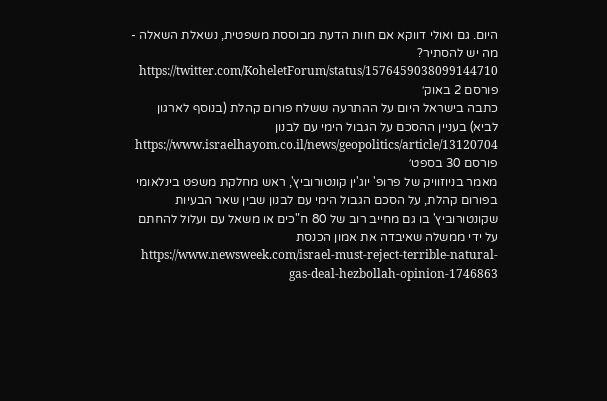היום. גם ואולי דווקא אם חוות הדעת מבוססת משפטית, נשאלת השאלה - מה יש להסתיר? https://twitter.com/KoheletForum/status/1576459038099144710
פורסם 2 באוק׳
כתבה בישראל היום על ההתרעה ששלח פורום קהלת (בנוסף לארגון לביא) בעניין ההסכם על הגבול הימי עם לבנון https://www.israelhayom.co.il/news/geopolitics/article/13120704
פורסם 30 בספט׳
מאמר בניוזוויק של פרופ' יוג'ין קונטורוביץ', ראש מחלקת משפט בינלאומי בפורום קהלת, על הסכם הגבול הימי עם לבנון שבין שאר הבעיות שקונטורוביץ' בו גם מחייב רוב של 80 ח"כים או משאל עם ועלול להחתם על ידי ממשלה שאיבדה את אמון הכנסת https://www.newsweek.com/israel-must-reject-terrible-natural-gas-deal-hezbollah-opinion-1746863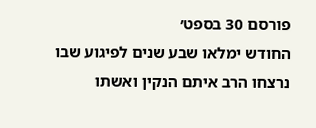פורסם 30 בספט׳
החודש ימלאו שבע שנים לפיגוע שבו נרצחו הרב איתם הנקין ואשתו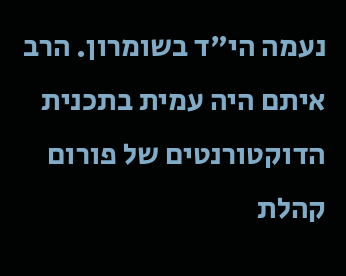נעמה הי"ד בשומרון. הרב איתם היה עמית בתכנית הדוקטורנטים של פורום קהלת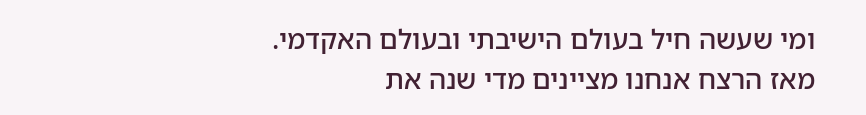ומי שעשה חיל בעולם הישיבתי ובעולם האקדמי. מאז הרצח אנחנו מציינים מדי שנה את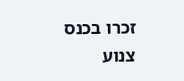זכרו בכנס צנוע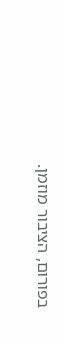בפורום, הציבור מוזמן.